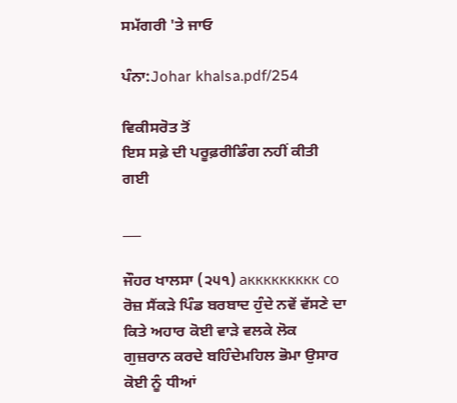ਸਮੱਗਰੀ 'ਤੇ ਜਾਓ

ਪੰਨਾ:Johar khalsa.pdf/254

ਵਿਕੀਸਰੋਤ ਤੋਂ
ਇਸ ਸਫ਼ੇ ਦੀ ਪਰੂਫ਼ਰੀਡਿੰਗ ਨਹੀਂ ਕੀਤੀ ਗਈ

___

ਜੌਹਰ ਖਾਲਸਾ (੨੫੧) аккккккккк со ਰੋਜ਼ ਸੈਂਕੜੇ ਪਿੰਡ ਬਰਬਾਦ ਹੁੰਦੇ ਨਵੇਂ ਵੱਸਣੇ ਦਾ ਕਿਤੇ ਅਹਾਰ ਕੋਈ ਵਾੜੇ ਵਲਕੇ ਲੋਕ ਗੁਜ਼ਰਾਨ ਕਰਦੇ ਬਹਿੰਦੇਮਹਿਲ ਭੋਮਾ ਉਸਾਰ ਕੋਈ ਨੂੰ ਧੀਆਂ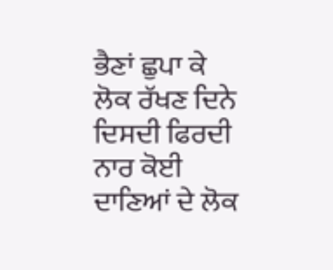ਭੈਣਾਂ ਛੁਪਾ ਕੇ ਲੋਕ ਰੱਖਣ ਦਿਨੇ ਦਿਸਦੀ ਫਿਰਦੀ ਨਾਰ ਕੋਈ ਦਾਣਿਆਂ ਦੇ ਲੋਕ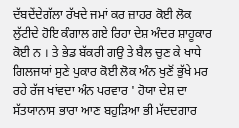ਦੱਬਦੇਂਦੇਗੱਲਾ ਰੱਖਦੇ ਜਮਾਂ ਕਰ ਜ਼ਾਹਰ ਕੋਈ ਲੋਕ ਲੁੱਟੀਦੇ ਹੋਇ ਕੰਗਾਲ ਗਏ ਰਿਹਾ ਦੇਸ਼ ਅੰਦਰ ਸ਼ਾਹੂਕਾਰ ਕੋਈ ਨ । ਤੇ ਭੇਡ ਬੱਕਰੀ ਗਉ ਤੇ ਬੈਲ ਚੁਣ ਕੇ ਖਾਧੇ ਗਿਲਜਯਾਂ ਸੁਣੇ ਪੁਕਾਰ ਕੋਈ ਲੋਕ ਅੰਨ ਖੁਣੋਂ ਭੁੱਖੇ ਮਰ ਰਹੇ ਰੱਜ ਖਾਂਵਦਾ ਅੰਨ ਪਰਵਾਰ ' ਹੋਯਾ ਦੇਸ਼ ਦਾ ਸੱਤਯਾਨਾਸ ਭਾਰਾ ਆਣ ਬਹੁੜਿਆ ਭੀ ਮੱਦਦਗਾਰ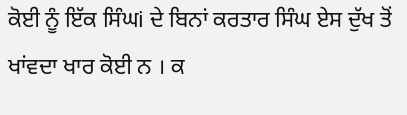ਕੋਈ ਨੂੰ ਇੱਕ ਸਿੰਘi ਦੇ ਬਿਨਾਂ ਕਰਤਾਰ ਸਿੰਘ ਏਸ ਦੁੱਖ ਤੋਂ ਖਾਂਵਦਾ ਖਾਰ ਕੋਈ ਨ । ਕ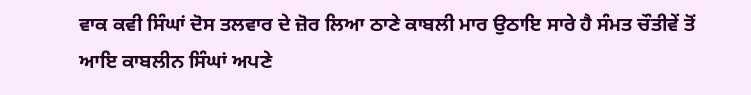ਵਾਕ ਕਵੀ ਸਿੰਘਾਂ ਦੋਸ ਤਲਵਾਰ ਦੇ ਜ਼ੋਰ ਲਿਆ ਠਾਣੇ ਕਾਬਲੀ ਮਾਰ ਉਠਾਇ ਸਾਰੇ ਹੈ ਸੰਮਤ ਚੌਤੀਵੇਂ ਤੋਂ ਆਇ ਕਾਬਲੀਨ ਸਿੰਘਾਂ ਅਪਣੇ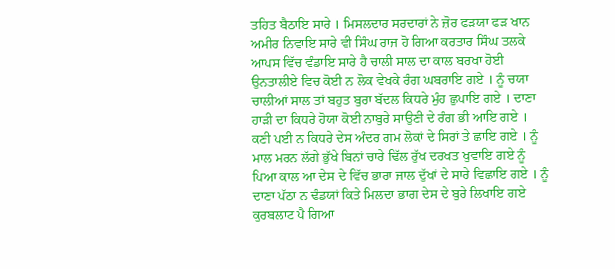ਤਹਿਤ ਬੈਠਾਇ ਸਾਰੇ । ਮਿਸਲਦਾਰ ਸਰਦਾਰਾਂ ਨੇ ਜ਼ੋਰ ਫੜਯਾ ਫੜ ਖਾਨ ਅਮੀਰ ਨਿਵਾਇ ਸਾਰੇ ਵੀ ਸਿੰਘ ਰਾਜ ਹੋ ਗਿਆ ਕਰਤਾਰ ਸਿੰਘ ਤਲਕੇ ਆਪਸ ਵਿੱਚ ਵੰਡਾਇ ਸਾਰੇ ਹੈ ਚਾਲੀ ਸਾਲ ਦਾ ਕਾਲ ਬਰਖਾ ਹੋਈ ਉਨਤਾਲੀਏ ਵਿਚ ਕੋਈ ਨ ਲੋਕ ਵੇਖਕੇ ਰੰਗ ਘਬਰਾਇ ਗਏ । ਨੂੰ ਚਯਾ ਚਾਲੀਆਂ ਸਾਲ ਤਾਂ ਬਹੁਤ ਬੁਰਾ ਬੱਦਲ ਕਿਧਰੇ ਮੁੰਹ ਛੁਪਾਇ ਗਏ । ਦਾਣਾ ਹਾੜੀ ਦਾ ਕਿਧਰੇ ਹੋਯਾ ਕੋਈ ਨਾਬੁਰੇ ਸਾਉਣੀ ਦੇ ਰੰਗ ਭੀ ਆਇ ਗਏ । ਕਣੀ ਪਈ ਨ ਕਿਧਰੇ ਦੇਸ ਅੰਦਰ ਗਮ ਲੋਕਾਂ ਦੇ ਸਿਰਾਂ ਤੇ ਛਾਇ ਗਏ । ਨੂੰ ਮਾਲ ਮਰਨ ਲੱਗੇ ਭੁੱਖੇ ਬਿਨਾਂ ਚਾਰੇ ਢਿੱਲ ਰੁੱਖ ਦਰਖਤ ਖੁਵਾਇ ਗਏ ਨੂੰ ਪਿਆ ਕਾਲ ਆ ਦੇਸ ਦੇ ਵਿੱਚ ਭਾਰਾ ਜਾਲ ਦੁੱਖਾਂ ਦੇ ਸਾਰੇ ਵਿਛਾਇ ਗਏ । ਨੂੰ ਦਾਣਾ ਪੱਠਾ ਨ ਢੰਡਯਾਂ ਕਿਤੇ ਮਿਲਦਾ ਭਾਗ ਦੇਸ ਦੇ ਬੁਰੇ ਲਿਖਾਇ ਗਏ ਕੁਰਬਲਾਟ ਪੈ ਗਿਆ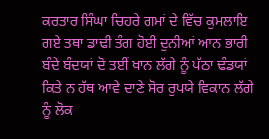ਕਰਤਾਰ ਸਿੰਘਾ ਚਿਹਰੇ ਗਮਾਂ ਦੇ ਵਿੱਚ ਕੁਮਲਾਇ ਗਏ ਤਥਾ ਡਾਢੀ ਤੰਗ ਹੋਈ ਦੁਨੀਆਂ ਆਨ ਭਾਰੀ ਬੰਦੇ ਬੰਦਯਾਂ ਦੋ ਤਈਂ ਖਾਨ ਲੱਗੇ ਨੂੰ ਪੱਠਾ ਢੰਡਯਾਂ ਕਿਤੇ ਨ ਹੱਥ ਆਵੇ ਦਾਣੇ ਸੋਰ ਰੁਪਯੇ ਵਿਕਾਨ ਲੱਗੇ ਨੂੰ ਲੋਕ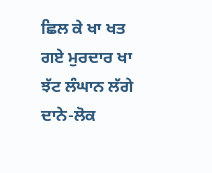ਛਿਲ ਕੇ ਖਾ ਖਤ ਗਏ ਮੁਰਦਾਰ ਖਾ ਝੱਟ ਲੰਘਾਨ ਲੱਗੇ ਦਾਨੇ-ਲੋਕ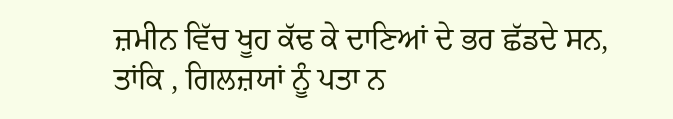ਜ਼ਮੀਨ ਵਿੱਚ ਖੂਹ ਕੱਢ ਕੇ ਦਾਣਿਆਂ ਦੇ ਭਰ ਛੱਡਦੇ ਸਨ, ਤਾਂਕਿ , ਗਿਲਜ਼ਯਾਂ ਨੂੰ ਪਤਾ ਨ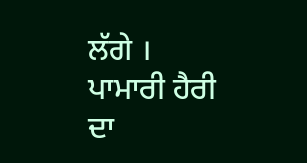ਲੱਗੇ । ਪਾਮਾਰੀ ਹੈਰੀ ਦਾ